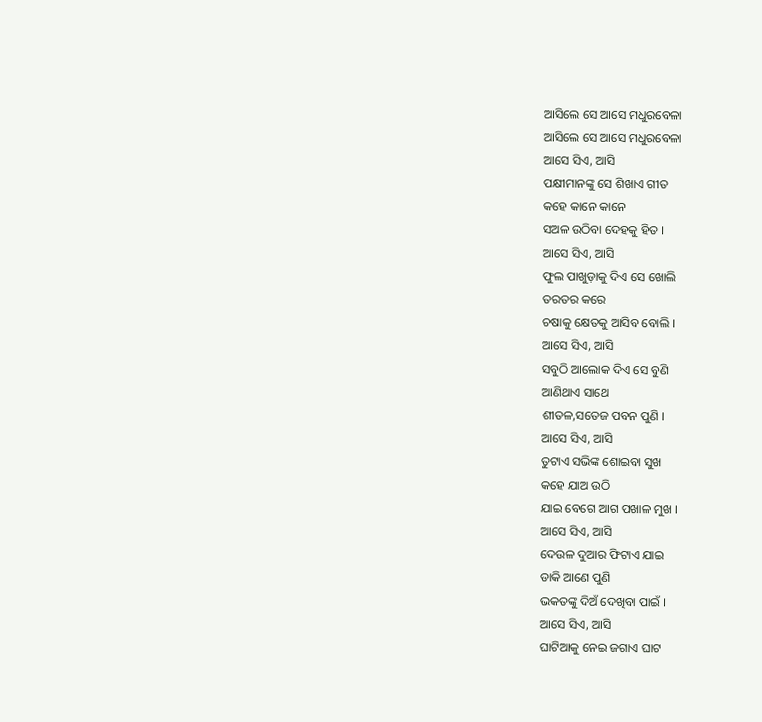ଆସିଲେ ସେ ଆସେ ମଧୁରବେଳା
ଆସିଲେ ସେ ଆସେ ମଧୁରବେଳା
ଆସେ ସିଏ, ଆସି
ପକ୍ଷୀମାନଙ୍କୁ ସେ ଶିଖାଏ ଗୀତ
କହେ କାନେ କାନେ
ସଅଳ ଉଠିବା ଦେହକୁ ହିତ ।
ଆସେ ସିଏ, ଆସି
ଫୁଲ ପାଖୁଡ଼ାକୁ ଦିଏ ସେ ଖୋଲି
ତରତର କରେ
ଚଷାକୁ କ୍ଷେତକୁ ଆସିବ ବୋଲି ।
ଆସେ ସିଏ, ଆସି
ସବୁଠି ଆଲୋକ ଦିଏ ସେ ବୁଣି
ଆଣିଥାଏ ସାଥେ
ଶୀତଳ,ସତେଜ ପବନ ପୁଣି ।
ଆସେ ସିଏ, ଆସି
ତୁଟାଏ ସଭିଙ୍କ ଶୋଇବା ସୁଖ
କହେ ଯାଅ ଉଠି
ଯାଇ ବେଗେ ଆଗ ପଖାଳ ମୁଖ ।
ଆସେ ସିଏ, ଆସି
ଦେଉଳ ଦୁଆର ଫିଟାଏ ଯାଇ
ଡାକି ଆଣେ ପୁଣି
ଭକତଙ୍କୁ ଦିଅଁ ଦେଖିବା ପାଇଁ ।
ଆସେ ସିଏ, ଆସି
ଘାଟିଆକୁ ନେଇ ଜଗାଏ ଘାଟ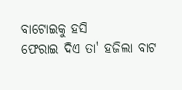ବାଟୋଇକୁ ହସି
ଫେରାଇ ଦିଏ ତା' ହଜିଲା ବାଟ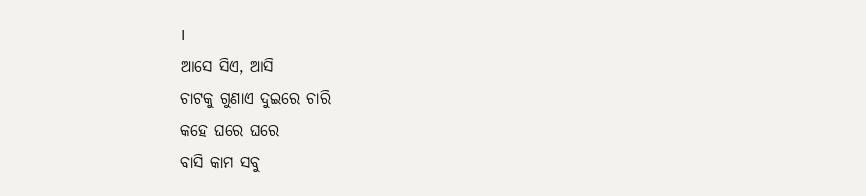।
ଆସେ ସିଏ, ଆସି
ଚାଟକୁ ଗୁଣାଏ ଦୁଇରେ ଚାରି
କହେ ଘରେ ଘରେ
ବାସି କାମ ସବୁ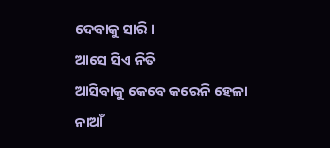ଦେବାକୁ ସାରି ।
ଆସେ ସିଏ ନିତି
ଆସିବାକୁ କେବେ କରେନି ହେଳା
ନାଆଁ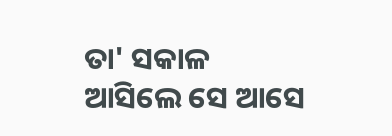ତା' ସକାଳ
ଆସିଲେ ସେ ଆସେ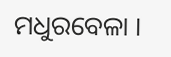ମଧୁରବେଳା ।